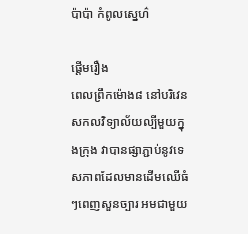ប៉ាប៉ា កំពូលស្នេហ៌

ផ្តើមរឿង
ពេលព្រឹកម៉ោង៨ នៅបរិវេនសកលវិទ្យាល័យល្បីមួយក្នុងក្រុង វាបានផ្សាភ្ជាប់នូវទេសភាពដែលមានដើមឈើធំៗពេញសួនច្បារ អមជាមួយ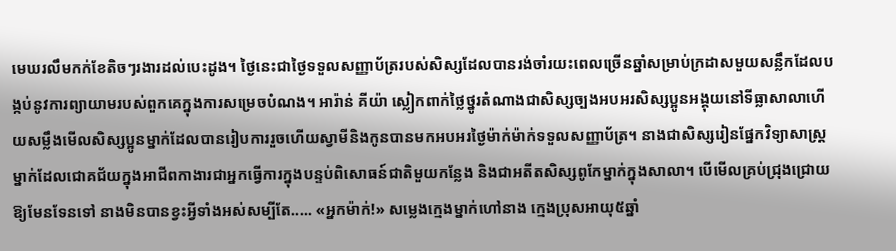មេឃរលឹមកក់ខែតិចៗរងារដល់បេះដូង។ ថ្ងៃនេះជាថ្ងៃទទួលសញ្ញាប័ត្ររបស់សិស្សដែលបានរង់ចាំរយះពេលច្រើនឆ្នាំសម្រាប់ក្រដាសមួយសន្លឹកដែលបង្កប់នូវការព្យាយាមរបស់ពួកគេក្នុងការសម្រេចបំណង។ អារ៉ាន់ គីយ៉ា ស្លៀកពាក់ថ្លៃថ្នូរតំណាងជាសិស្សច្បងអបអរសិស្សប្អូនអង្គុយនៅទីធ្លាសាលាហើយសម្លឹងមើលសិស្សប្អូនម្នាក់ដែលបានរៀបការរួចហើយស្វាមីនិងកូនបានមកអបអរថ្ងៃម៉ាក់ម៉ាក់ទទួលសញ្ញាប័ត្រ។ នាងជាសិស្សរៀនផ្នែកវិទ្យាសាស្ត្រម្នាក់ដែលជោគជ័យក្នុងអាជីពកាងារជាអ្នកធ្វើការក្នុងបន្ទប់ពិសោធន៍ជាតិមួយកន្លែង និងជាអតីតសិស្សពូកែម្នាក់ក្នុងសាលា។ បើមើលគ្រប់ជ្រុងជ្រោយឱ្យមែនទែនទៅ នាងមិនបានខ្វះអ្វីទាំងអស់សម្បីតែ..... «អ្នកម៉ាក់!» សម្លេងក្មេងម្នាក់ហៅនាង ក្មេងប្រុសអាយុ៥ឆ្នាំ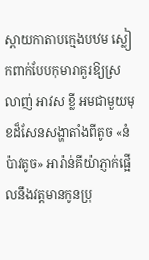ស្ពាយកាតាបក្មេងបឋម ស្លៀកពាក់បែបកុមារាគួរឱ្យស្រលាញ់ អាវស ខ្លី អមជាមួយមុខដ៏សែនសង្ហាតាំងពីតូច «នំប៉ាវតូច» អារ៉ាន់គីយ៉ាភ្ញាក់ផ្អើលនឹងវត្តមានកូនប្រុ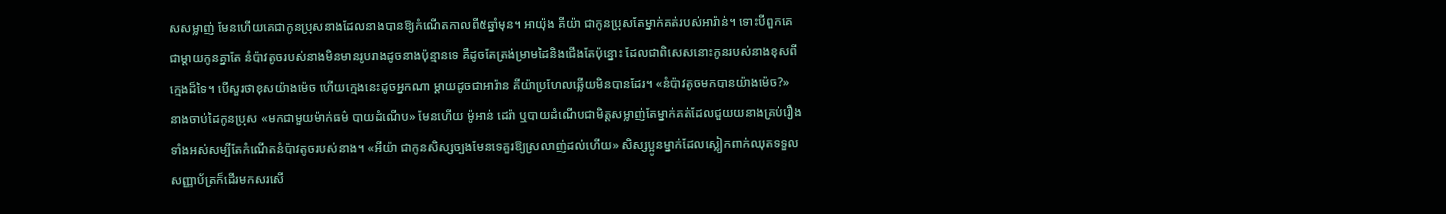សសម្លាញ់ មែនហើយគេជាកូនប្រុសនាងដែលនាងបានឱ្យកំណើតកាលពី៥ឆ្នាំមុន។ អាយ៉ុង គីយ៉ា ជាកូនប្រុសតែម្នាក់គត់របស់អារ៉ាន់។ ទោះបីពួកគេជាម្តាយកូនគ្នាតែ នំប៉ាវតូចរបស់នាងមិនមានរូបរាងដូចនាងប៉ុន្មានទេ គឺដូចតែត្រង់ម្រាមដៃនិងជើងតែប៉ុន្នោះ ដែលជាពិសេសនោះកូនរបស់នាងខុសពីក្មេងដ៏ទៃ។ បើសួរថាខុសយ៉ាងម៉េច ហើយក្មេងនេះដូចអ្នកណា ម្តាយដូចជាអារ៉ាន គីយ៉ាប្រហែលឆ្លើយមិនបានដែរ។ «នំប៉ាវតូចមកបានយ៉ាងម៉េច?» នាងចាប់ដៃកូនប្រុស «មកជាមួយម៉ាក់ធម៌ បាយដំណើប» មែនហើយ ម៉ូអាន់ ដេរ៉ា ឬបាយដំណើបជាមិត្តសម្លាញ់តែម្នាក់គត់ដែលជួយយនាងគ្រប់រឿងទាំងអស់សម្បីតែកំណើតនំប៉ាវតូចរបស់នាង។ «អីយ៉ា ជាកូនសិស្សច្បងមែនទេគួរឱ្យស្រលាញ់ដល់ហើយ» សិស្សប្អូនម្នាក់ដែលស្លៀកពាក់ឈុតទទួលសញ្ញាប័ត្រក៏ដើរមកសរសើ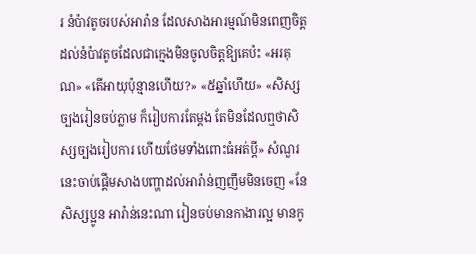រ នំប៉ាវតូចរបស់អារ៉ាន ដែលសាងអារម្មណ៍មិនពេញចិត្តដល់នំប៉ាវតូចដែលជាក្មេងមិនចូលចិត្តឱ្យគេប៉ះ «អរគុណ» «តើអាយុប៉ុន្មានហើយ?» «៥ឆ្នាំហើយ» «សិស្សច្បងរៀនចប់ភ្លាម ក៏រៀបការតែម្តង តែមិនដែលឮថាសិស្សច្បងរៀបការ ហើយថែមទាំងពោះធំអត់ប្តី» សំណួរនេះចាប់ផ្តើមសាងបញ្ហាដល់អារ៉ាន់ញញឹមមិនចេញ «នែសិស្សប្អូន អារ៉ាន់នេះណា រៀនចប់មានកាងារល្អ មានកូ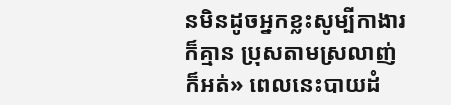នមិនដូចអ្នកខ្លះសូម្បីកាងារក៏គ្មាន ប្រុសតាមស្រលាញ់ក៏អត់» ពេលនេះបាយដំ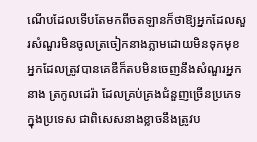ណើបដែលទើបតែមកពីចតឡានក៏ថាឱ្យអ្នកដែលសួរសំណួរមិនចូលត្រចៀកនាងភ្លាមដោយមិនទុកមុខ អ្នកដែលត្រូវបានគេឌឺក៏តបមិនចេញនឹងសំណួរអ្នកនាង ត្រកូលដេរ៉ា ដែលគ្រប់គ្រងជំនួញច្រើនប្រភេទក្នុងប្រទេស ជាពិសេសនាងខ្លាចនឹងត្រូវប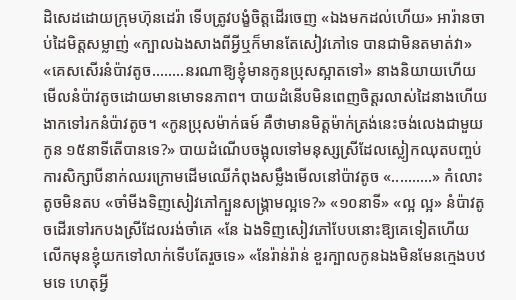ដិសេដដោយក្រុមហ៊ុនដេរ៉ា ទើបត្រូវបង្ខំចិត្តដើរចេញ «ឯងមកដល់ហើយ» អារ៉ានចាប់ដៃមិត្តសម្លាញ់ «ក្បាលឯងសាងពីអ្វីឬក៏មានតែសៀវភៅទេ បានជាមិនតមាត់វា» «គេសសើរនំប៉ាវតូច........នរណាឱ្យខ្ញុំមានកូនប្រុសស្អាតទៅ» នាងនិយាយហើយមើលនំប៉ាវតូចដោយមានមោទនភាព។ បាយដំនើបមិនពេញចិត្តរលាស់ដៃនាងហើយងាកទៅរកនំប៉ាវតូច។ «កូនប្រុសម៉ាក់ធម៍ គឺថាមានមិត្តម៉ាក់ត្រង់នេះចង់លេងជាមួយកូន ១៥នាទីតើបានទេ?» បាយដំណើបចង្អុលទៅមនុស្សស្រីដែលស្លៀកឈុតបញ្ចប់ការសិក្សាបីនាក់ឈរក្រោមដើមឈើកំពុងសម្លឹងមើលនៅប៉ាវតូច «..........» កំលោះតូចមិនតប «ចាំមីងទិញសៀវភៅក្បួនសង្គ្រាមល្អទេ?» «១០នាទី» «ល្អ ល្អ» នំប៉ាវតូចដើរទៅរកបងស្រីដែលរង់ចាំគេ «នែ ឯងទិញសៀវភៅបែបនោះឱ្យគេទៀតហើយ លើកមុនខ្ញុំយកទៅលាក់ទើបតែរួចទេ» «នែរ៉ាន់រ៉ាន់ ខួរក្បាលកូនឯងមិនមែនក្មេងបឋមទេ ហេតុអ្វី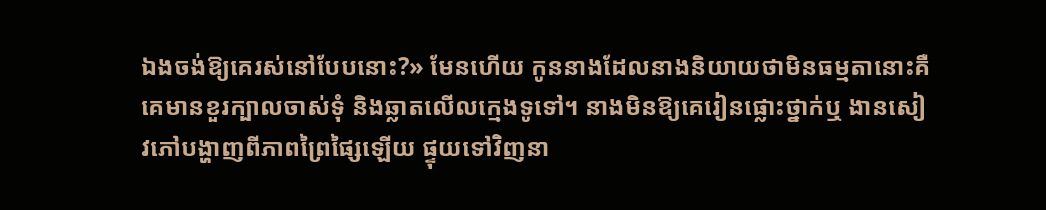ឯងចង់ឱ្យគេរស់នៅបែបនោះ?» មែនហើយ កូននាងដែលនាងនិយាយថាមិនធម្មតានោះគឺគេមានខួរក្បាលចាស់ទុំ និងឆ្លាតលើលក្មេងទូទៅ។ នាងមិនឱ្យគេរៀនផ្លោះថ្នាក់ឬ ងានសៀវភៅបង្ហាញពីភាពព្រៃផ្សៃឡើយ ផ្ទុយទៅវិញនា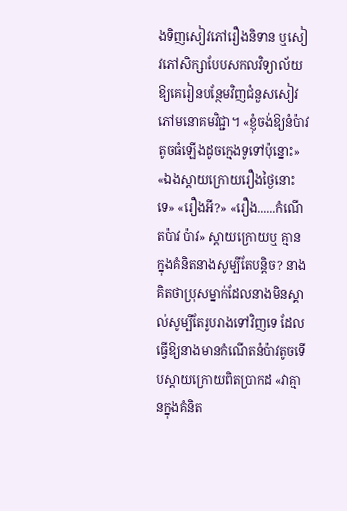ងទិញសៀវភៅរឿងនិទាន ឬសៀវភៅសិក្សាបែបសកលវិទ្យាល័យឱ្យគេរៀនបន្ថែមវិញជំនួសសៀវភៅមនោគមវិជ្ជា។ «ខ្ញុំចង់ឱ្យនំប៉ាវតូចធំឡើងដូចក្មេងទូទៅប៉ុន្នោះ» «ឯងស្តាយក្រោយរឿងថ្ងៃនោះទេ» «រឿងអី?» «រឿង......កំណើតប៉ាវ ប៉ាវ» ស្តាយក្រោយឬ គ្មានក្នុងគំនិតនាងសូម្បីតែបន្តិច? នាងគិតថាប្រុសម្នាក់ដែលនាងមិនស្គាល់សូម្បីតែរូបរាងទៅវិញទេ ដែលធ្វើឱ្យនាងមានកំណើតនំប៉ាវតូចទើបស្តាយក្រោយពិតប្រាកដ «វាគ្មានក្នុងគំនិត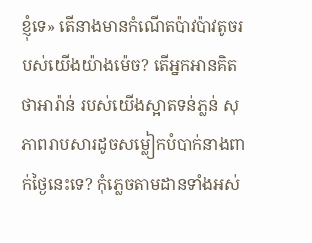ខ្ញុំទេ» តើនាងមានកំណើតប៉ាវប៉ាវតូចរបស់យើងយ៉ាងម៉េច? តើអ្នកអានគិតថាអារ៉ាន់ របស់យើងស្អាតទន់ភ្លន់ សុភាពរាបសារដូចសម្លៀកបំបាក់នាងពាក់ថ្ងៃនេះទេ? កុំភ្លេចតាមដានទាំងអស់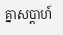គ្នាសប្តាហ៍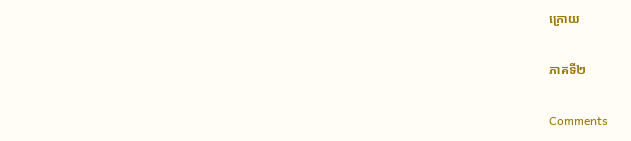ក្រោយ

ភាគទី២

Comments